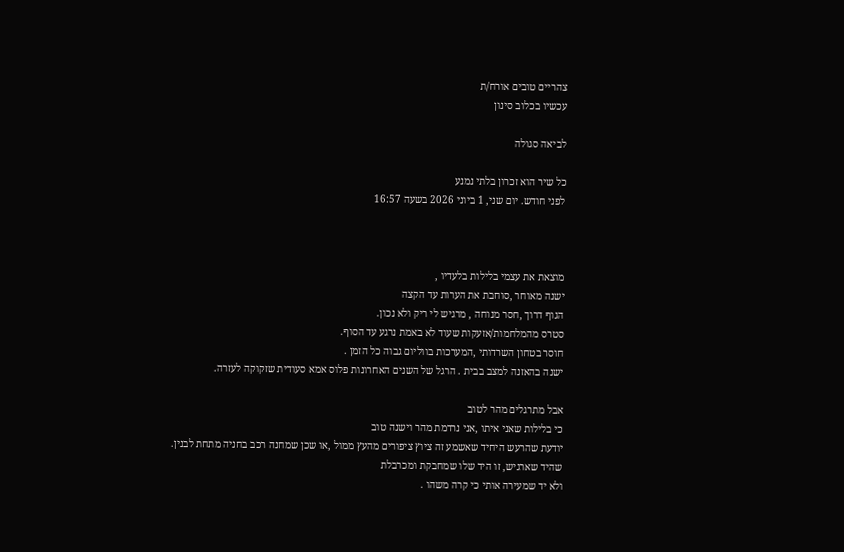צהריים טובים אורח/ת
עכשיו בכלוב סינון

לביאה סגולה

כל שיר הוא זכרון בלתי נמנע
לפני חודש. יום שני, 1 ביוני 2026 בשעה 16:57



מוצאת את עצמי בלילות בלעדיו ,
ישנה מאוחר ,סוחבת את הערות עד הקצה
הגוף דרוך ,חסר מנוחה , מרגיש לי ריק ולא נכון.
סטרס מהמלחמות/אזעקות שעוד לא באמת נרגע עד הסוף.
חוסר בטחון השרדותי ,המערכות בווליום גבוה כל הזמן .
ישנה בהאזנה למצב בבית . הרגל של השנים האחרונות פלוס אמא סעודית שזקוקה לעזרה.

אבל מתרגלים מהר לטוב
כי בלילות שאני איתו ,אני נרדמת מהר וישנה טוב
יודעת שהרעש היחיד שאשמע זה ציוץ ציפורים מהעץ ממול ,או שכן שמחנה רכב בחניה מתחת לבנין.
שהיד שארגיש, זו היד שלו שמחבקת ומכרבלת
ולא יד שמעירה אותי כי קרה משהו .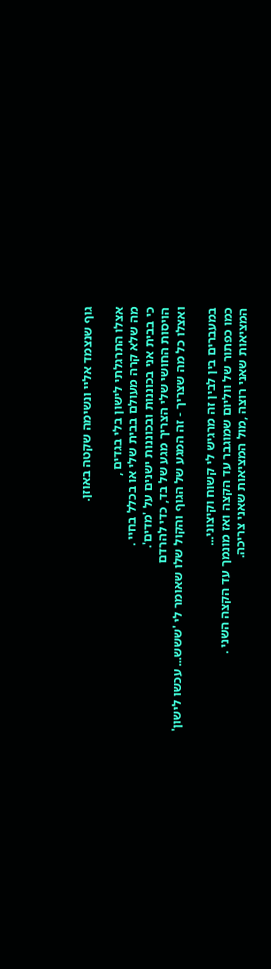גוף שנצמד אליי ונשימה שקטה באוזן.

אצלו התרגלתי לישון בלי בגדים ,
מה שלא קרה מעולם בבית שלי או בכלל בחיי .
כי בבית אני בכוננות ובכוננות ישנים על 'מדים'.
הויסות החושי שלי הצריך מגע של בד, כדי להרדם
ואצלו כל מה שצריך - זה המגע של הגוף והקול שלו שאומר לי 'ששש... עכשו לישון'

במעברים בין לבין זה מרגיש לי קשוח וקיצוני...
כמו כפתור של ווליום שמוגבר עד הקצה ואז מונמך עד הקצה השני .
המציאות שאני רוצה ,מול המציאות שאני צריכה.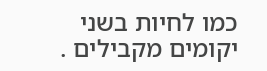כמו לחיות בשני יקומים מקבילים .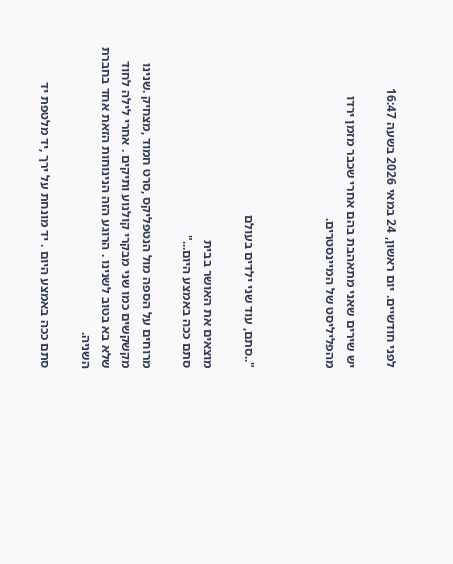לפני חודשיים. יום ראשון, 24 במאי 2026 בשעה 16:47

יש שירים שאני מתאהבת בהם אחרי שכבר מזמן ירדו מהפליליסט של המיינסטרים.



"..סתם, עוד שני ילדים בעולם

מוצאים את האושר בבית
סתם ככה באמצע היום..."

מרוחים על הספה מול הנטפליקס ,סרט חמוד ,מצחיק .שנינו מקשקשים כמו שני מבקרי קולנוע ותיקים . אחרי לילה לחוד שלא בא בטוב לשנינו . הרוגע הזה הנינוחות הזאת אחד בחברת השניה.

סתם ככה באמצע היום . יד מונחת על ירך ,יד מלטפת יד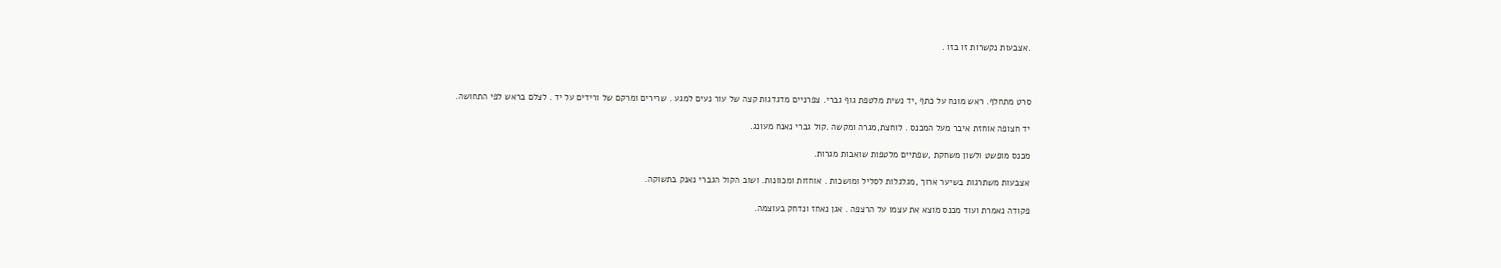.אצבעות נקשרות זו בזו .



סרט מתחלף. ראש מונח על כתף ,יד נשית מלטפת גוף גברי. צפרניים מדגדגות קצה של עור נעים למגע . שרירים ומרקם של ורידים על יד . לצלם בראש לפי התחושה.

יד חצופה אוחזת איבר מעל המכנס . לוחצת,מגרה ומקשה .קול גברי נאנח מעונג.

מכנס מופשט ולשון משחקת ,שפתיים מלטפות שואבות מגרות.

אצבעות משתרגות בשיער ארוך ,מגלגלות לסליל ומושכות . אוחזות ומכוונות. ושוב הקול הגברי נאנק בתשוקה.

פקודה נאמרת ועוד מכנס מוצא את עצמו על הרצפה . אגן נאחז ונדחק בעוצמה.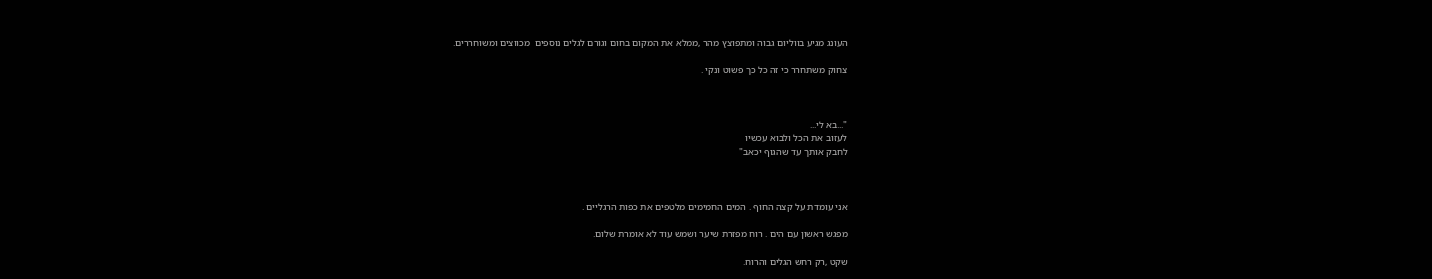העונג מגיע בווליום גבוה ומתפוצץ מהר ,ממלא את המקום בחום וגורם לגלים נוספים  מכווצים ומשוחררים.

צחוק משתחרר כי זה כל כך פשוט ונקי .



"...בא לי...
לעזוב את הכל ולבוא עכשיו
לחבק אותך עד שהגוף יכאב"



אני עומדת על קצה החוף . המים החמימים מלטפים את כפות הרגליים .

מפגש ראשון עם הים . רוח מפזרת שיער ושמש עוד לא אומרת שלום.

שקט ,רק רחש הגלים והרוח.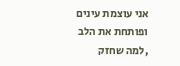אני עוצמת עינים ופותחת את הלב  ,למה שחזק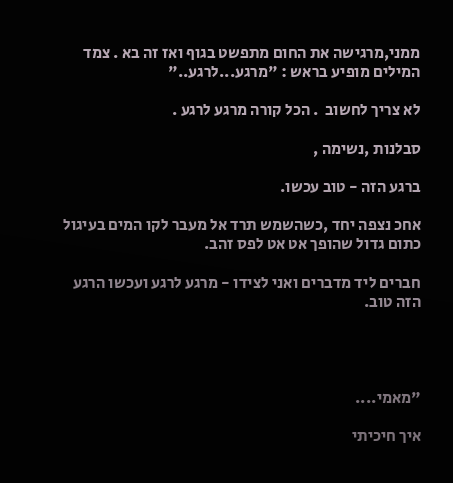ממני,מרגישה את החום מתפשט בגוף ואז זה בא . צמד המילים מופיע בראש : "מרגע...לרגע.."

לא צריך לחשוב  . הכל קורה מרגע לרגע .

סבלנות ,נשימה ,

ברגע הזה - טוב עכשו.

אחכ נצפה יחד ,כשהשמש תרד אל מעבר לקו המים בעיגול כתום גדול שהופך אט אט לפס זהב.

חברים ליד מדברים ואני לצידו - מרגע לרגע ועכשו הרגע הזה טוב.




"מאמי....

איך חיכיתי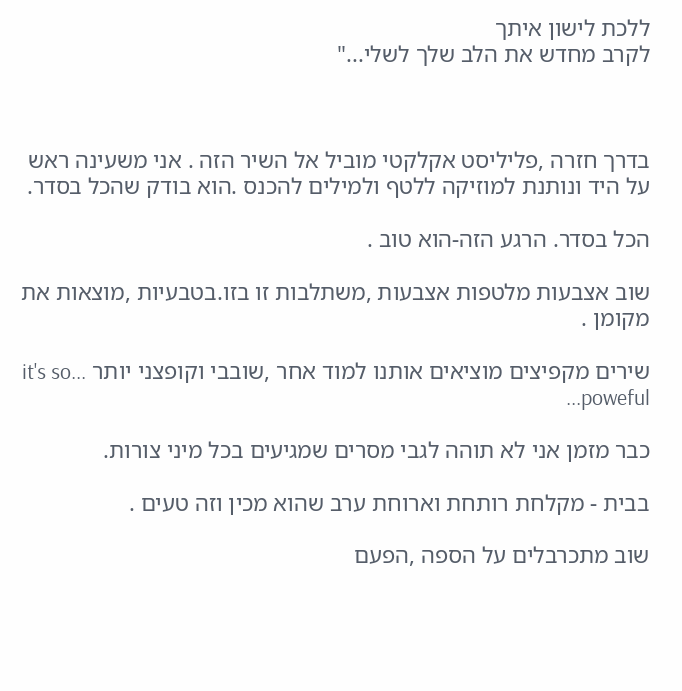ללכת לישון איתך
לקרב מחדש את הלב שלך לשלי..."



בדרך חזרה ,פליליסט אקלקטי מוביל אל השיר הזה . אני משעינה ראש על היד ונותנת למוזיקה ללטף ולמילים להכנס .הוא בודק שהכל בסדר.

הכל בסדר. הרגע הזה-הוא טוב .

שוב אצבעות מלטפות אצבעות ,משתלבות זו בזו.בטבעיות ,מוצאות את מקומן .

שירים מקפיצים מוציאים אותנו למוד אחר ,שובבי וקופצני יותר ...it's so poweful...

כבר מזמן אני לא תוהה לגבי מסרים שמגיעים בכל מיני צורות.

בבית - מקלחת רותחת וארוחת ערב שהוא מכין וזה טעים .

שוב מתכרבלים על הספה ,הפעם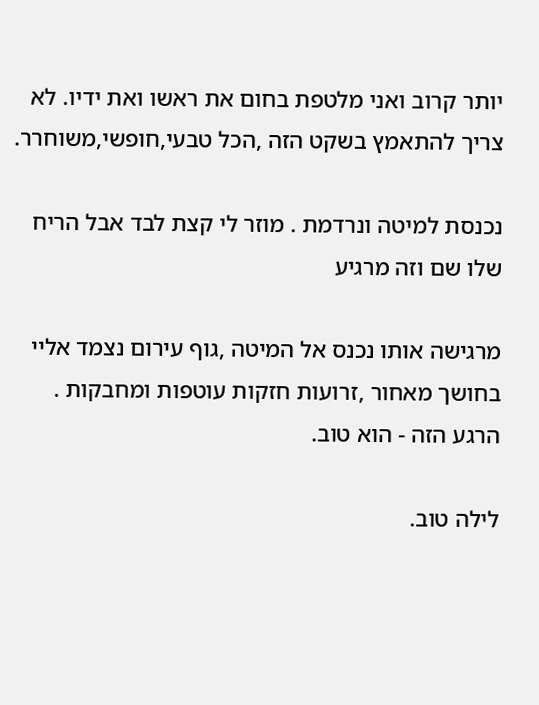יותר קרוב ואני מלטפת בחום את ראשו ואת ידיו. לא צריך להתאמץ בשקט הזה ,הכל טבעי,חופשי,משוחרר.

נכנסת למיטה ונרדמת . מוזר לי קצת לבד אבל הריח שלו שם וזה מרגיע

מרגישה אותו נכנס אל המיטה ,גוף עירום נצמד אליי בחושך מאחור ,זרועות חזקות עוטפות ומחבקות . הרגע הזה - הוא טוב.

לילה טוב.